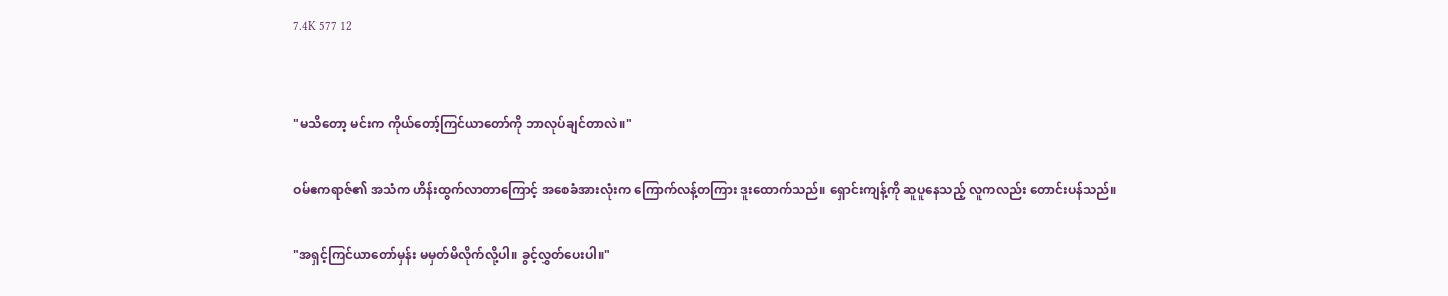7.4K 577 12


"မသိတော့ မင်းက ကိုယ်တော့်ကြင်ယာတော်ကို ဘာလုပ်ချင်တာလဲ။"

ဝမ်ဧကရာဇ်၏ အသံက ဟိန်းထွက်လာတာကြောင့် အစေခံအားလုံးက ကြောက်လန့်တကြား ဒူးထောက်သည်။ ရှောင်းကျန့်ကို ဆူပူနေသည့် လူကလည်း တောင်းပန်သည်။

"အရှင့်ကြင်ယာတော်မှန်း မမှတ်မိလိုက်လို့ပါ။ ခွင့်လွှတ်ပေးပါ။"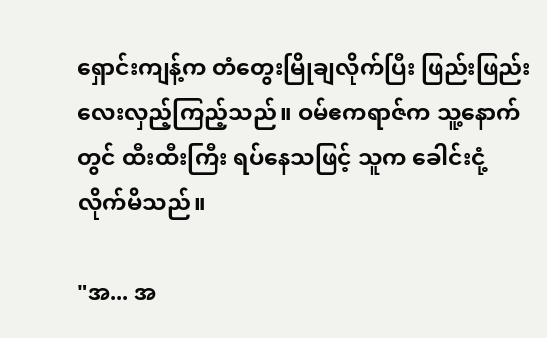ရှောင်းကျန့်က တံတွေးမြိုချလိုက်ပြီး ဖြည်းဖြည်းလေးလှည့်ကြည့်သည်။ ဝမ်ဧကရာဇ်က သူ့နောက်တွင် ထီးထီးကြီး ရပ်နေသဖြင့် သူက ခေါင်းငုံ့လိုက်မိသည်။

"အ... အ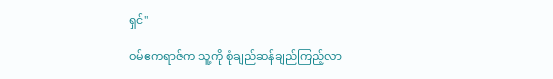ရှင်"

ဝမ်ဧကရာဇ်က သူ့ကို စုံချည်ဆန်ချည်ကြည့်လာ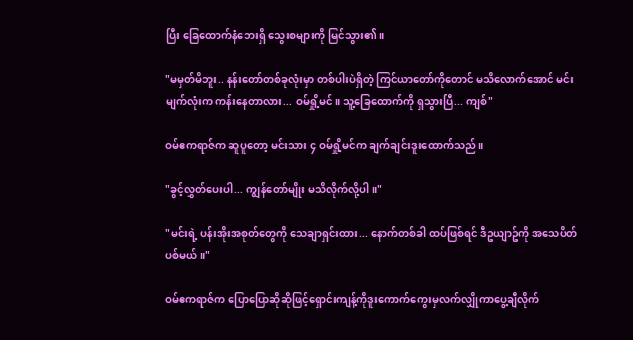ပြီး ခြေထောက်နံဘေးရှိ သွေးစများကို မြင်သွား၏။

"မမှတ်မိဘူး.. နန်းတော်တစ်ခုလုံးမှာ တစ်ပါးပဲရှိတဲ့ ကြင်ယာတော်ကိုတောင် မသိလောက်အောင် မင်းမျက်လုံးက ကန်းနေတာလား... ဝမ်ရှို့မင်။ သူ့ခြေထောက်ကို ရှသွားပြီ... ကျစ်"

ဝမ်ဧကရာဇ်က ဆူပူတော့ မင်းသား ၄ ဝမ်ရှို့မင်က ချက်ချင်းဒူးထောက်သည်။

"ခွင့်လွှတ်ပေးပါ... ကျွန်တော်မျိုး မသိလိုက်လို့ပါ။"

"မင်းရဲ့ ပန်းအိုးအစုတ်တွေကို သေချာရှင်းထား... နောက်တစ်ခါ ထပ်ဖြစ်ရင် ဒီဥယျာဥ်ကို အသေပိတ်ပစ်မယ်။"

ဝမ်ဧကရာဇ်က ပြောပြောဆိုဆိုဖြင့်ရှောင်းကျန့်ကိုဒူးကောက်ကွေးမှလက်လျှိုကာပွေ့ချီလိုက်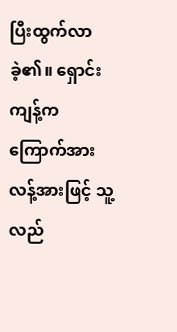ပြီးထွက်လာခဲ့၏။ ရှောင်းကျန့်က ကြောက်အားလန့်အားဖြင့် သူ့လည်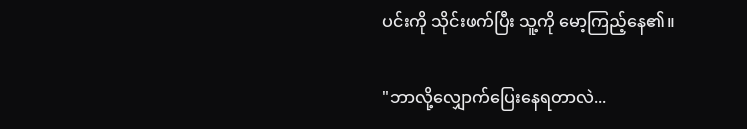ပင်းကို သိုင်းဖက်ပြီး သူ့ကို မော့ကြည့်နေ၏။

"ဘာလို့လျှောက်ပြေးနေရတာလဲ...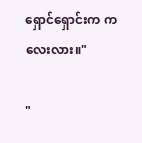ရှောင်ရှောင်းက ကလေးလား။"

"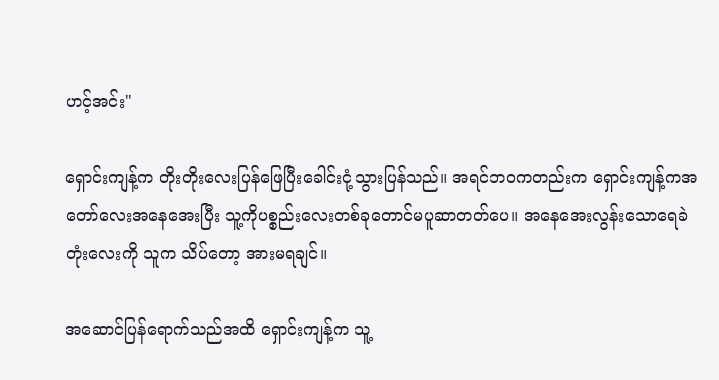ဟင့်အင်း"

ရှောင်းကျန့်က တိုးတိုးလေးပြန်ဖြေပြီးခေါင်းငုံ့သွားပြန်သည်။ အရင်ဘဝကတည်းက ရှောင်းကျန့်ကအတော်လေးအနေအေးပြီး သူ့ကိုပစ္စည်းလေးတစ်ခုတောင်မပူဆာတတ်ပေ။ အနေအေးလွန်းသောရေခဲတုံးလေးကို သူက သိပ်တော့ အားမရချင်။

အဆောင်ပြန်ရောက်သည်အထိ ရှောင်းကျန့်က သူ့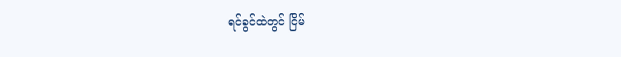ရင်ခွင်ထဲတွင် ငြိမ်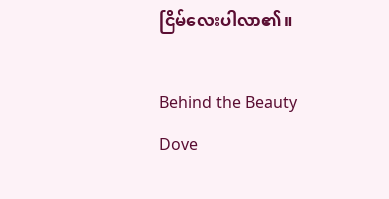ငြိမ်လေးပါလာ၏။

Behind the Beauty Dove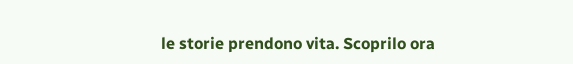le storie prendono vita. Scoprilo ora